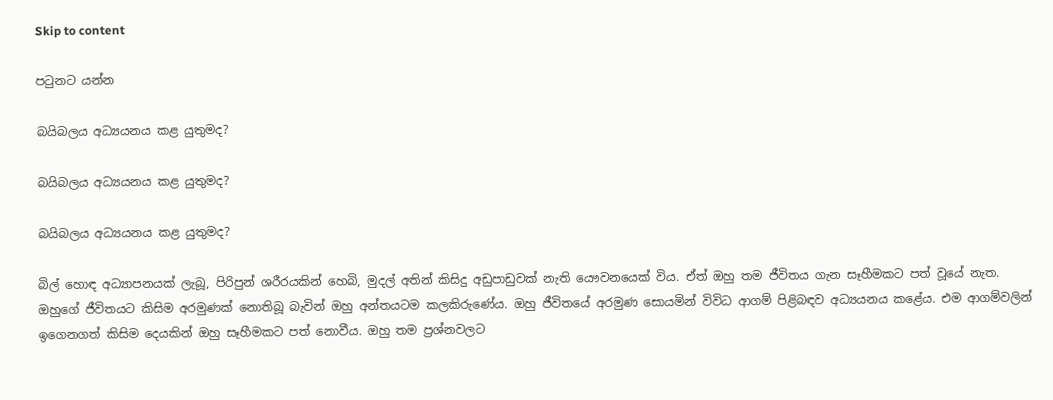Skip to content

පටුනට යන්න

බයිබලය අධ්‍යයනය කළ යුතුමද?

බයිබලය අධ්‍යයනය කළ යුතුමද?

බයිබලය අධ්‍යයනය කළ යුතුමද?

බිල් හොඳ අධ්‍යාපනයක් ලැබූ, පිරිපුන් ශරීරයකින් හෙබි, මුදල් අතින් කිසිදු අඩුපාඩුවක් නැති යෞවනයෙක් විය. ඒත් ඔහු තම ජීවිතය ගැන සෑහීමකට පත් වූයේ නැත. ඔහුගේ ජීවිතයට කිසිම අරමුණක් නොතිබූ බැවින් ඔහු අන්තයටම කලකිරුණේය. ඔහු ජීවිතයේ අරමුණ සොයමින් විවිධ ආගම් පිළිබඳව අධ්‍යයනය කළේය. එම ආගම්වලින් ඉගෙනගත් කිසිම දෙයකින් ඔහු සෑහීමකට පත් නොවීය. ඔහු තම ප්‍රශ්නවලට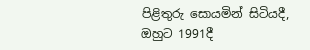පිළිතුරු සොයමින් සිටියදී, ඔහුට 1991දී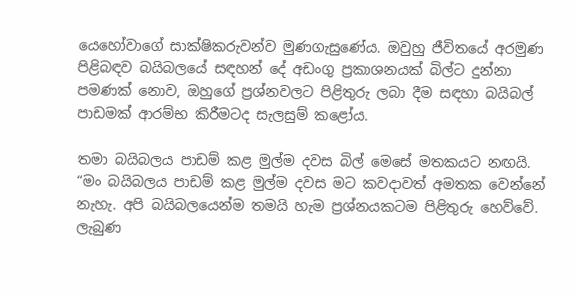යෙහෝවාගේ සාක්ෂිකරුවන්ව මුණගැසුණේය. ඔවුහු ජීවිතයේ අරමුණ පිළිබඳව බයිබලයේ සඳහන් දේ අඩංගු ප්‍රකාශනයක් බිල්ට දුන්නා පමණක් නොව, ඔහුගේ ප්‍රශ්නවලට පිළිතුරු ලබා දීම සඳහා බයිබල් පාඩමක් ආරම්භ කිරීමටද සැලසුම් කළෝය.

තමා බයිබලය පාඩම් කළ මුල්ම දවස බිල් මෙසේ මතකයට නඟයි. “මං බයිබලය පාඩම් කළ මුල්ම දවස මට කවදාවත් අමතක වෙන්නේ නැහැ. අපි බයිබලයෙන්ම තමයි හැම ප්‍රශ්නයකටම පිළිතුරු හෙව්වේ. ලැබුණ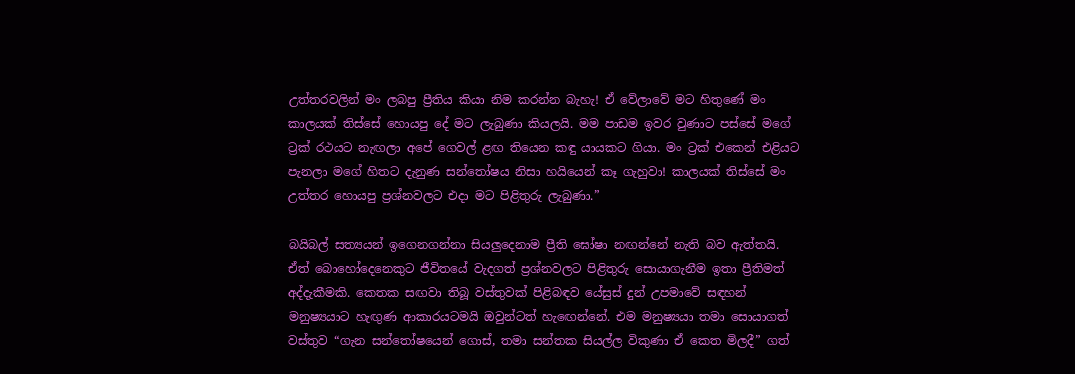උත්තරවලින් මං ලබපු ප්‍රීතිය කියා නිම කරන්න බැහැ! ඒ වේලාවේ මට හිතුණේ මං කාලයක් තිස්සේ හොයපු දේ මට ලැබුණා කියලයි. මම පාඩම ඉවර වුණාට පස්සේ මගේ ට්‍රක් රථයට නැඟලා අපේ ගෙවල් ළඟ තියෙන කඳු යායකට ගියා. මං ට්‍රක් එකෙන් එළියට පැනලා මගේ හිතට දැනුණ සන්තෝෂය නිසා හයියෙන් කෑ ගැහුවා! කාලයක් තිස්සේ මං උත්තර හොයපු ප්‍රශ්නවලට එදා මට පිළිතුරු ලැබුණා.”

බයිබල් සත්‍යයන් ඉගෙනගන්නා සියලුදෙනාම ප්‍රීති ඝෝෂා නඟන්නේ නැති බව ඇත්තයි. ඒත් බොහෝදෙනෙකුට ජීවිතයේ වැදගත් ප්‍රශ්නවලට පිළිතුරු සොයාගැනීම ඉතා ප්‍රීතිමත් අද්දැකීමකි. කෙතක සඟවා තිබූ වස්තුවක් පිළිබඳව යේසුස් දුන් උපමාවේ සඳහන් මනුෂ්‍යයාට හැඟුණ ආකාරයටමයි ඔවුන්ටත් හැඟෙන්නේ. එම මනුෂ්‍යයා තමා සොයාගත් වස්තුව “ගැන සන්තෝෂයෙන් ගොස්, තමා සන්තක සියල්ල විකුණා ඒ කෙත මිලදී” ගත්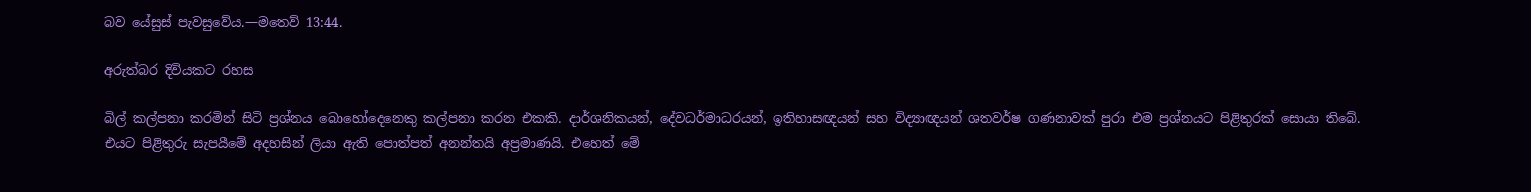බව යේසුස් පැවසුවේය.—මතෙව් 13:44.

අරුත්බර දිවියකට රහස

බිල් කල්පනා කරමින් සිටි ප්‍රශ්නය බොහෝදෙනෙකු කල්පනා කරන එකකි. දාර්ශනිකයන්, දේවධර්මාධරයන්, ඉතිහාසඥයන් සහ විද්‍යාඥයන් ශතවර්ෂ ගණනාවක් පුරා එම ප්‍රශ්නයට පිළිතුරක් සොයා තිබේ. එයට පිළිතුරු සැපයීමේ අදහසින් ලියා ඇති පොත්පත් අනන්තයි අප්‍රමාණයි. එහෙත් මේ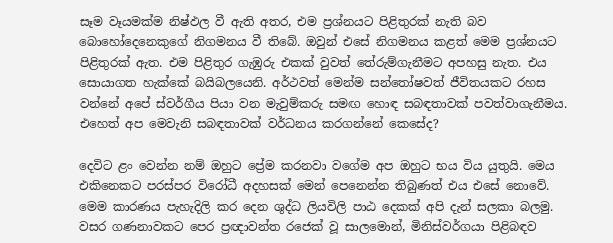සෑම වෑයමක්ම නිෂ්ඵල වී ඇති අතර, එම ප්‍රශ්නයට පිළිතුරක් නැති බව බොහෝදෙනෙකුගේ නිගමනය වී තිබේ. ඔවුන් එසේ නිගමනය කළත් මෙම ප්‍රශ්නයට පිළිතුරක් ඇත. එම පිළිතුර ගැඹුරු එකක් වුවත් තේරුම්ගැනීමට අපහසු නැත. එය සොයාගත හැක්කේ බයිබලයෙනි. අර්ථවත් මෙන්ම සන්තෝෂවත් ජීවිතයකට රහස වන්නේ අපේ ස්වර්ගීය පියා වන මැවුම්කරු සමඟ හොඳ සබඳතාවක් පවත්වාගැනීමය. එහෙත් අප මෙවැනි සබඳතාවක් වර්ධනය කරගන්නේ කෙසේද?

දෙවිට ළං වෙන්න නම් ඔහුට ප්‍රේම කරනවා වගේම අප ඔහුට භය විය යුතුයි. මෙය එකිනෙකට පරස්පර විරෝධී අදහසක් මෙන් පෙනෙන්න තිබුණත් එය එසේ නොවේ. මෙම කාරණය පැහැදිලි කර දෙන ශුද්ධ ලියවිලි පාඨ දෙකක් අපි දැන් සලකා බලමු. වසර ගණනාවකට පෙර ප්‍රඥාවන්ත රජෙක් වූ සාලමොන්, මිනිස්වර්ගයා පිළිබඳව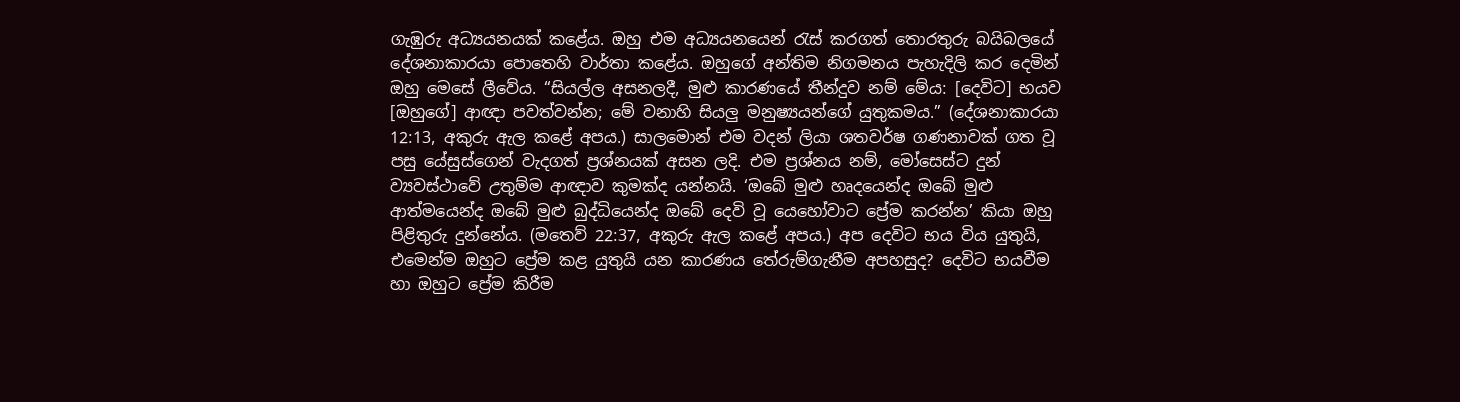ගැඹුරු අධ්‍යයනයක් කළේය. ඔහු එම අධ්‍යයනයෙන් රැස් කරගත් තොරතුරු බයිබලයේ දේශනාකාරයා පොතෙහි වාර්තා කළේය. ඔහුගේ අන්තිම නිගමනය පැහැදිලි කර දෙමින් ඔහු මෙසේ ලීවේය. “සියල්ල අසනලදී, මුළු කාරණයේ තීන්දුව නම් මේය: [දෙවිට] භයව [ඔහුගේ] ආඥා පවත්වන්න; මේ වනාහි සියලු මනුෂ්‍යයන්ගේ යුතුකමය.” (දේශනාකාරයා 12:13, අකුරු ඇල කළේ අපය.) සාලමොන් එම වදන් ලියා ශතවර්ෂ ගණනාවක් ගත වූ පසු යේසුස්ගෙන් වැදගත් ප්‍රශ්නයක් අසන ලදි. එම ප්‍රශ්නය නම්, මෝසෙස්ට දුන් ව්‍යවස්ථාවේ උතුම්ම ආඥාව කුමක්ද යන්නයි. ‘ඔබේ මුළු හෘදයෙන්ද ඔබේ මුළු ආත්මයෙන්ද ඔබේ මුළු බුද්ධියෙන්ද ඔබේ දෙවි වූ යෙහෝවාට ප්‍රේම කරන්න’ කියා ඔහු පිළිතුරු දුන්නේය. (මතෙව් 22:37, අකුරු ඇල කළේ අපය.) අප දෙවිට භය විය යුතුයි, එමෙන්ම ඔහුට ප්‍රේම කළ යුතුයි යන කාරණය තේරුම්ගැනීම අපහසුද? දෙවිට භයවීම හා ඔහුට ප්‍රේම කිරීම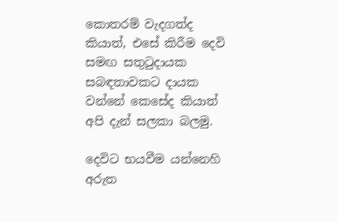කොතරම් වැදගත්ද කියාත්, එසේ කිරීම දෙවි සමඟ සතුටුදායක සබඳතාවකට දායක වන්නේ කෙසේද කියාත් අපි දැන් සලකා බලමු.

දෙවිට භයවීම යන්නෙහි අරුත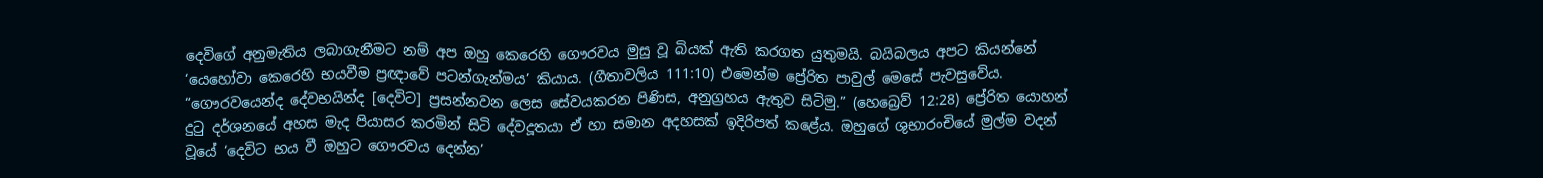දෙවිගේ අනුමැතිය ලබාගැනීමට නම් අප ඔහු කෙරෙහි ගෞරවය මුසු වූ බියක් ඇති කරගත යුතුමයි. බයිබලය අපට කියන්නේ ‘යෙහෝවා කෙරෙහි භයවීම ප්‍රඥාවේ පටන්ගැන්මය’ කියාය. (ගීතාවලිය 111:10) එමෙන්ම ප්‍රේරිත පාවුල් මෙසේ පැවසුවේය. “ගෞරවයෙන්ද දේවභයින්ද [දෙවිට] ප්‍රසන්නවන ලෙස සේවයකරන පිණිස, අනුග්‍රහය ඇතුව සිටිමු.” (හෙබ්‍රෙව් 12:28) ප්‍රේරිත යොහන් දුටු දර්ශනයේ අහස මැද පියාසර කරමින් සිටි දේවදූතයා ඒ හා සමාන අදහසක් ඉදිරිපත් කළේය. ඔහුගේ ශුභාරංචියේ මුල්ම වදන් වූයේ ‘දෙවිට භය වී ඔහුට ගෞරවය දෙන්න’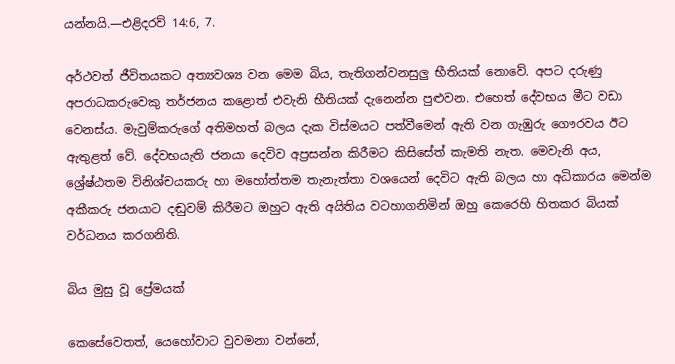යන්නයි.—එළිදරව් 14:6, 7.

අර්ථවත් ජීවිතයකට අත්‍යවශ්‍ය වන මෙම බිය, තැතිගන්වනසුලු භීතියක් නොවේ. අපට දරුණු අපරාධකරුවෙකු තර්ජනය කළොත් එවැනි භීතියක් දැනෙන්න පුළුවන. එහෙත් දේවභය මීට වඩා වෙනස්ය. මැවුම්කරුගේ අතිමහත් බලය දැක විස්මයට පත්වීමෙන් ඇති වන ගැඹුරු ගෞරවය ඊට ඇතුළත් වේ. දේවභයැති ජනයා දෙවිව අප්‍රසන්න කිරීමට කිසිසේත් කැමති නැත. මෙවැනි අය, ශ්‍රේෂ්ඨතම විනිශ්චයකරු හා මහෝත්තම තැනැත්තා වශයෙන් දෙවිට ඇති බලය හා අධිකාරය මෙන්ම අකීකරු ජනයාට දඬුවම් කිරීමට ඔහුට ඇති අයිතිය වටහාගනිමින් ඔහු කෙරෙහි හිතකර බියක් වර්ධනය කරගනිති.

බිය මුසු වූ ප්‍රේමයක්

කෙසේවෙතත්, යෙහෝවාට වුවමනා වන්නේ,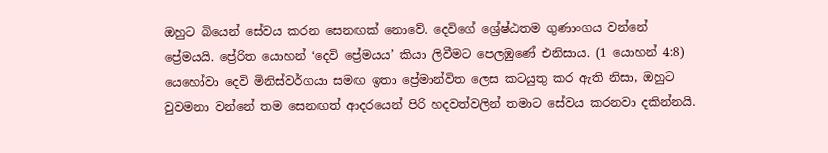ඔහුට බියෙන් සේවය කරන සෙනඟක් නොවේ. දෙවිගේ ශ්‍රේෂ්ඨතම ගුණාංගය වන්නේ ප්‍රේමයයි. ප්‍රේරිත යොහන් ‘දෙවි ප්‍රේමයය’ කියා ලිවීමට පෙලඹුණේ එනිසාය. (1 යොහන් 4:8) යෙහෝවා දෙවි මිනිස්වර්ගයා සමඟ ඉතා ප්‍රේමාන්විත ලෙස කටයුතු කර ඇති නිසා, ඔහුට වුවමනා වන්නේ තම සෙනඟත් ආදරයෙන් පිරි හදවත්වලින් තමාට සේවය කරනවා දකින්නයි.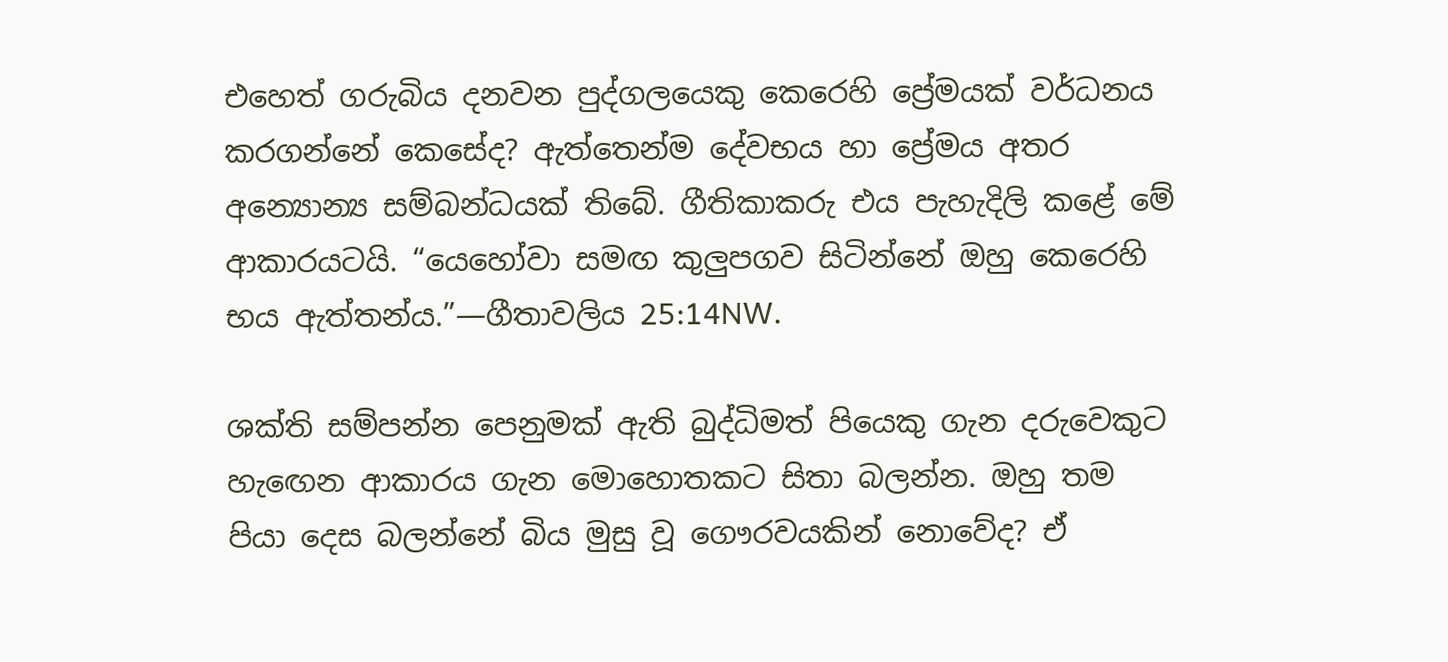එහෙත් ගරුබිය දනවන පුද්ගලයෙකු කෙරෙහි ප්‍රේමයක් වර්ධනය කරගන්නේ කෙසේද? ඇත්තෙන්ම දේවභය හා ප්‍රේමය අතර අන්‍යොන්‍ය සම්බන්ධයක් තිබේ. ගීතිකාකරු එය පැහැදිලි කළේ මේ ආකාරයටයි. “යෙහෝවා සමඟ කුලුපගව සිටින්නේ ඔහු කෙරෙහි භය ඇත්තන්ය.”—ගීතාවලිය 25:14NW.

ශක්ති සම්පන්න පෙනුමක් ඇති බුද්ධිමත් පියෙකු ගැන දරුවෙකුට හැඟෙන ආකාරය ගැන මොහොතකට සිතා බලන්න. ඔහු තම පියා දෙස බලන්නේ බිය මුසු වූ ගෞරවයකින් නොවේද? ඒ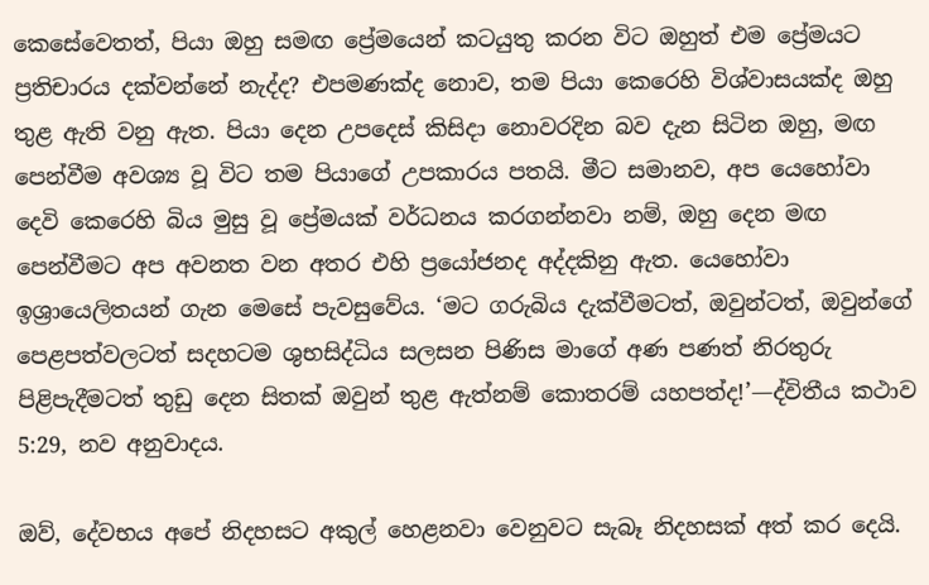කෙසේවෙතත්, පියා ඔහු සමඟ ප්‍රේමයෙන් කටයුතු කරන විට ඔහුත් එම ප්‍රේමයට ප්‍රතිචාරය දක්වන්නේ නැද්ද? එපමණක්ද නොව, තම පියා කෙරෙහි විශ්වාසයක්ද ඔහු තුළ ඇති වනු ඇත. පියා දෙන උපදෙස් කිසිදා නොවරදින බව දැන සිටින ඔහු, මඟ පෙන්වීම අවශ්‍ය වූ විට තම පියාගේ උපකාරය පතයි. මීට සමානව, අප යෙහෝවා දෙවි කෙරෙහි බිය මුසු වූ ප්‍රේමයක් වර්ධනය කරගන්නවා නම්, ඔහු දෙන මඟ පෙන්වීමට අප අවනත වන අතර එහි ප්‍රයෝජනද අද්දකිනු ඇත. යෙහෝවා ඉශ්‍රායෙලිතයන් ගැන මෙසේ පැවසුවේය. ‘මට ගරුබිය දැක්වීමටත්, ඔවුන්ටත්, ඔවුන්ගේ පෙළපත්වලටත් සදහටම ශුභසිද්ධිය සලසන පිණිස මාගේ අණ පණත් නිරතුරු පිළිපැදීමටත් තුඩු දෙන සිතක් ඔවුන් තුළ ඇත්නම් කොතරම් යහපත්ද!’—ද්විතීය කථාව 5:29, නව අනුවාදය.

ඔව්, දේවභය අපේ නිදහසට අකුල් හෙළනවා වෙනුවට සැබෑ නිදහසක් අත් කර දෙයි.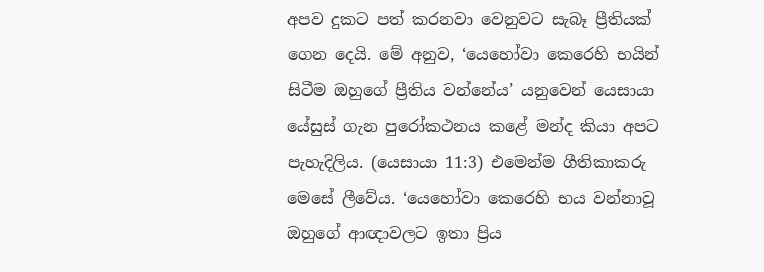අපව දුකට පත් කරනවා වෙනුවට සැබෑ ප්‍රීතියක් ගෙන දෙයි. මේ අනුව, ‘යෙහෝවා කෙරෙහි භයින් සිටීම ඔහුගේ ප්‍රීතිය වන්නේය’ යනුවෙන් යෙසායා යේසුස් ගැන පුරෝකථනය කළේ මන්ද කියා අපට පැහැදිලිය. (යෙසායා 11:3) එමෙන්ම ගීතිකාකරු මෙසේ ලීවේය. ‘යෙහෝවා කෙරෙහි භය වන්නාවූ ඔහුගේ ආඥාවලට ඉතා ප්‍රිය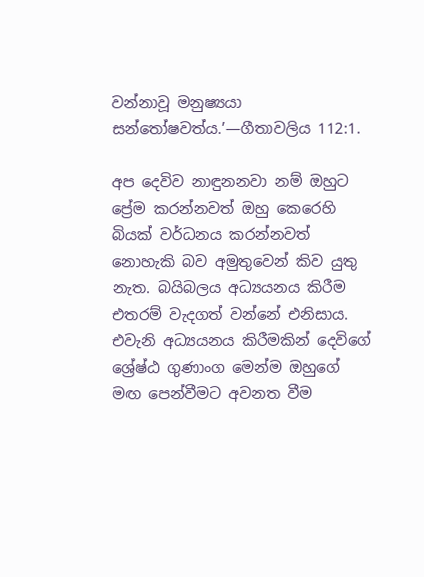වන්නාවූ මනුෂ්‍යයා සන්තෝෂවත්ය.’—ගීතාවලිය 112:1.

අප දෙවිව නාඳුනනවා නම් ඔහුට ප්‍රේම කරන්නවත් ඔහු කෙරෙහි බියක් වර්ධනය කරන්නවත් නොහැකි බව අමුතුවෙන් කිව යුතු නැත. බයිබලය අධ්‍යයනය කිරීම එතරම් වැදගත් වන්නේ එනිසාය. එවැනි අධ්‍යයනය කිරීමකින් දෙවිගේ ශ්‍රේෂ්ඨ ගුණාංග මෙන්ම ඔහුගේ මඟ පෙන්වීමට අවනත වීම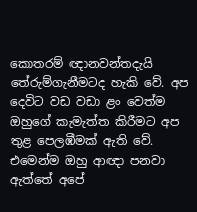කොතරම් ඥානවන්තදැයි තේරුම්ගැනීමටද හැකි වේ. අප දෙවිට වඩ වඩා ළං වෙත්ම ඔහුගේ කැමැත්ත කිරීමට අප තුළ පෙලඹීමක් ඇති වේ. එමෙන්ම ඔහු ආඥා පනවා ඇත්තේ අපේ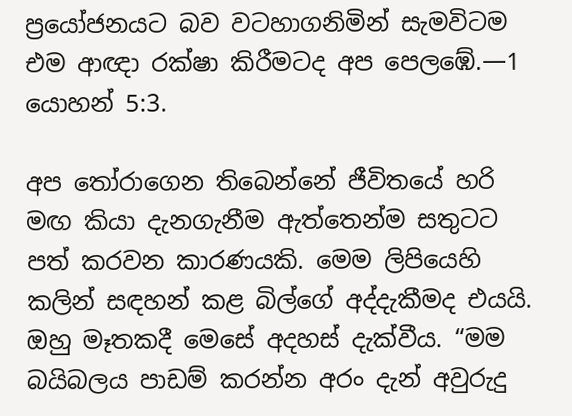ප්‍රයෝජනයට බව වටහාගනිමින් සැමවිටම එම ආඥා රක්ෂා කිරීමටද අප පෙලඹේ.—1 යොහන් 5:3.

අප තෝරාගෙන තිබෙන්නේ ජීවිතයේ හරි මඟ කියා දැනගැනීම ඇත්තෙන්ම සතුටට පත් කරවන කාරණයකි. මෙම ලිපියෙහි කලින් සඳහන් කළ බිල්ගේ අද්දැකීමද එයයි. ඔහු මෑතකදී මෙසේ අදහස් දැක්වීය. “මම බයිබලය පාඩම් කරන්න අරං දැන් අවුරුදු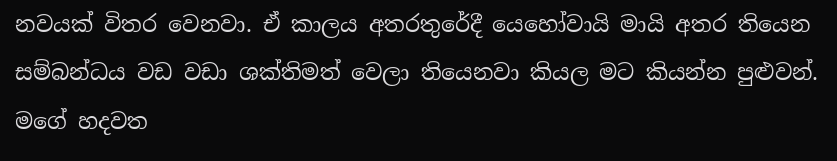නවයක් විතර වෙනවා. ඒ කාලය අතරතුරේදී යෙහෝවායි මායි අතර තියෙන සම්බන්ධය වඩ වඩා ශක්තිමත් වෙලා තියෙනවා කියල මට කියන්න පුළුවන්. මගේ හදවත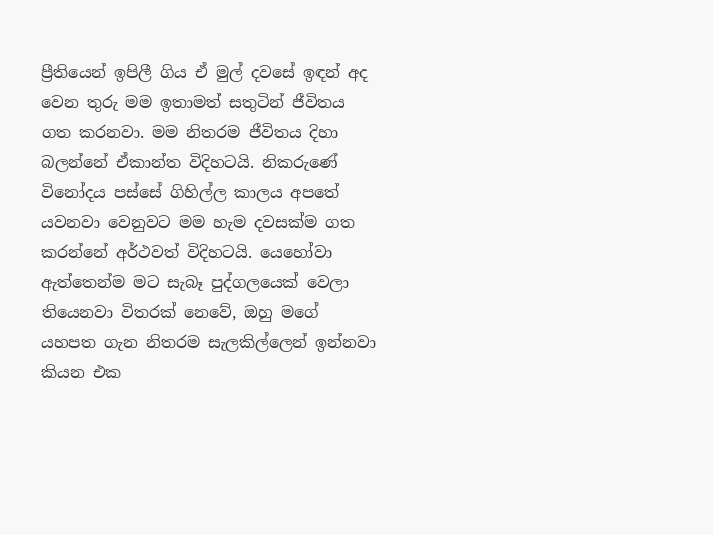ප්‍රීතියෙන් ඉපිලී ගිය ඒ මුල් දවසේ ඉඳන් අද වෙන තුරු මම ඉතාමත් සතුටින් ජීවිතය ගත කරනවා. මම නිතරම ජීවිතය දිහා බලන්නේ ඒකාන්ත විදිහටයි. නිකරුණේ විනෝදය පස්සේ ගිහිල්ල කාලය අපතේ යවනවා වෙනුවට මම හැම දවසක්ම ගත කරන්නේ අර්ථවත් විදිහටයි. යෙහෝවා ඇත්තෙන්ම මට සැබෑ පුද්ගලයෙක් වෙලා තියෙනවා විතරක් නෙවේ, ඔහු මගේ යහපත ගැන නිතරම සැලකිල්ලෙන් ඉන්නවා කියන එක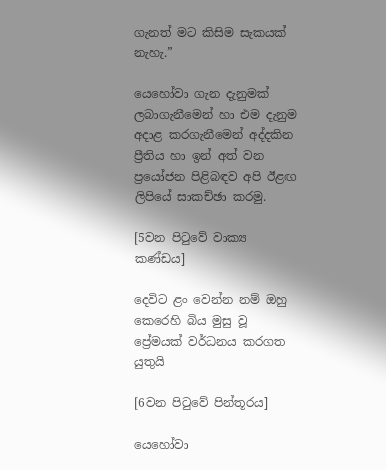ගැනත් මට කිසිම සැකයක් නැහැ.”

යෙහෝවා ගැන දැනුමක් ලබාගැනීමෙන් හා එම දැනුම අදාළ කරගැනීමෙන් අද්දකින ප්‍රීතිය හා ඉන් අත් වන ප්‍රයෝජන පිළිබඳව අපි ඊළඟ ලිපියේ සාකච්ඡා කරමු.

[5වන පිටුවේ වාක්‍ය කණ්ඩය]

දෙවිට ළං වෙන්න නම් ඔහු කෙරෙහි බිය මුසු වූ ප්‍රේමයක් වර්ධනය කරගත යුතුයි

[6වන පිටුවේ පින්තූරය]

යෙහෝවා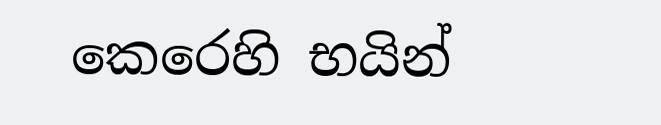කෙරෙහි භයින්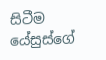සිටීම යේසුස්ගේ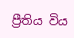ප්‍රීතිය විය